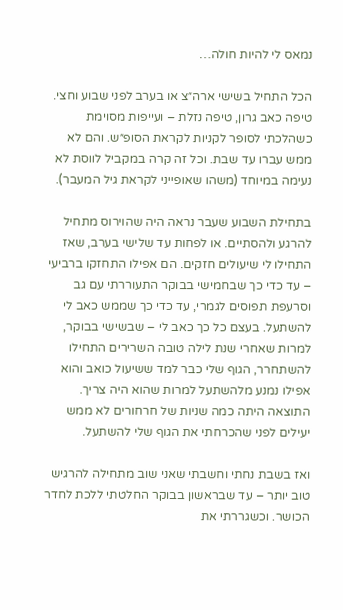נמאס לי להיות חולה…

הכל התחיל בשישי ארה״צ או בערב לפני שבוע וחצי. טיפה כאב גרון, טיפה נזלת – ועייפות מסוימת כשהלכתי לסופר לקניות לקראת הסופ״ש. והם לא ממש עברו עד שבת. וכל זה קרה במקביל לווסת לא נעימה במיוחד (משהו שאופייני לקראת גיל המעבר).

בתחילת השבוע שעבר נראה היה שהוירוס מתחיל להרגע ולהסתיים. או לפחות עד שלישי בערב, שאז התחילו לי שיעולים חזקים. הם אפילו התחזקו ברביעי – עד כדי כך שבחמישי בבוקר התעוררתי עם גב וסרעפת תפוסים לגמרי, עד כדי כך שממש כאב לי להשתעל. בעצם כל כך כאב לי – שבשישי בבוקר, למרות שאחרי שנת לילה טובה השרירים התחילו להשתחרר, הגוף שלי כבר למד ששיעול כואב והוא אפילו נמנע מלהשתעל למרות שהוא היה צריך. התוצאה היתה כמה שניות של חרחורים לא ממש יעילים לפני שהכרחתי את הגוף שלי להשתעל.

ואז בשבת נחתי וחשבתי שאני שוב מתחילה להרגיש טוב יותר – עד שבראשון בבוקר החלטתי ללכת לחדר הכושר. וכשגררתי את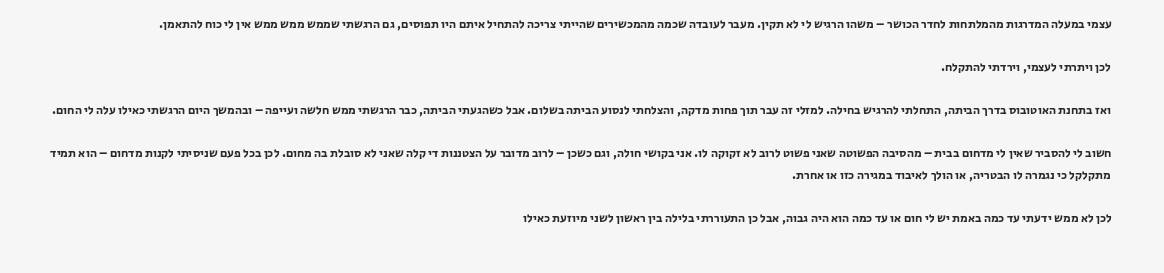עצמי במעלה המדרגות מהמלתחות לחדר הכושר – משהו הרגיש לי לא תקין. מעבר לעובדה שכמה מהמכשירים שהייתי צריכה להתחיל איתם היו תפוסים, גם הרגשתי שממש ממש ממש אין לי כוח להתאמן.

לכן ויתרתי לעצמי, וירדתי להתקלח.

ואז בתחנת האוטובוס בדרך הביתה, התחלתי להרגיש בחילה. למזלי זה עבר תוך פחות מדקה, והצלחתי לנסוע הביתה בשלום. אבל כשהגעתי הביתה, כבר הרגשתי ממש חלשה ועייפה – ובהמשך היום הרגשתי כאילו עלה לי החום.

חשוב לי להסביר שאין לי מדחום בבית – מהסיבה הפשוטה שאני פשוט לרוב לא זקוקה לו. אני בקושי חולה, וגם כשכן – לרוב מדובר על הצטננות די קלה שאני לא סובלת בה מחום. לכן בכל פעם שניסיתי לקנות מדחום – הוא תמיד מתקלקל כי נגמרה לו הבטריה, או הולך לאיבוד במגירה כזו או אחרת.

לכן לא ממש ידעתי עד כמה באמת יש לי חום או עד כמה הוא היה גבוה, אבל כן התעוררתי בלילה בין ראשון לשני מיוזעת כאילו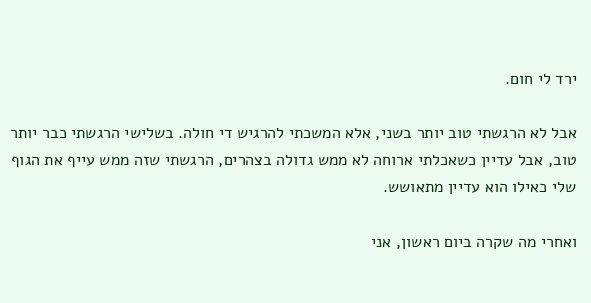ירד לי חום.

אבל לא הרגשתי טוב יותר בשני, אלא המשכתי להרגיש די חולה. בשלישי הרגשתי כבר יותר טוב, אבל עדיין כשאכלתי ארוחה לא ממש גדולה בצהרים, הרגשתי שזה ממש עייף את הגוף שלי כאילו הוא עדיין מתאושש.

ואחרי מה שקרה ביום ראשון, אני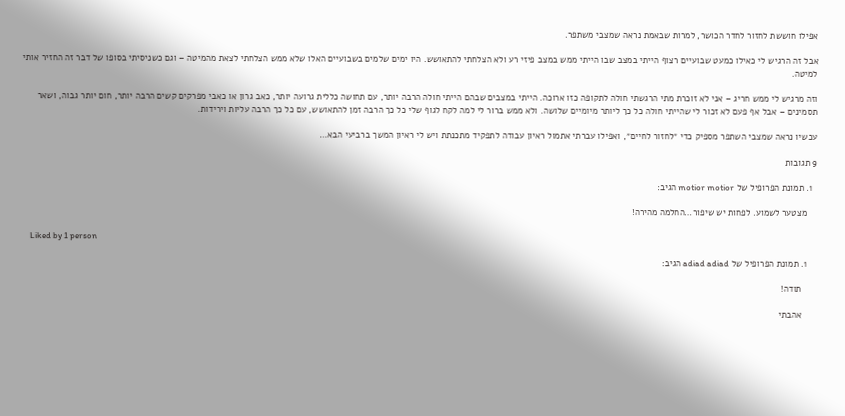אפילו חוששת לחזור לחדר הכושר, למרות שבאמת נראה שמצבי משתפר.

אבל זה הרגיש לי כאילו כמעט שבועיים רצוף הייתי במצב שבו הייתי ממש במצב פיזי רע ולא הצלחתי להתאושש. היו ימים שלמים בשבועיים האלו שלא ממש הצלחתי לצאת מהמיטה – וגם כשניסיתי בסופו של דבר זה החזיר אותי למיטה.

וזה מרגיש לי ממש חריג – אני לא זוכרת מתי הרגשתי חולה לתקופה כזו ארוכה. הייתי במצבים שבהם הייתי חולה הרבה יותר, עם תחושה כללית גרועה יותר, כאב גרון או כאבי מפרקים קשים הרבה יותר, חום יותר גבוה, ושאר תסמינים – אבל אף פעם לא זכור לי שהייתי חולה כל כך ליותר מיומיים שלושה. ולא ממש ברור לי למה לקח לגוף שלי כל כך הרבה זמן להתאושש, עם כל כך הרבה עליות וירידות.

עכשיו נראה שמצבי השתפר מספיק כדי ״לחזור לחיים״, ואפילו עברתי אתמול ראיון עבודה לתפקיד מתכנתת ויש לי ראיון המשך ברביעי הבא…

9 תגובות

  1. תמונת הפרופיל של motior motior הגיב:

    מצטער לשמוע. לפחות יש שיפור…החלמה מהירה!

    Liked by 1 person

    1. תמונת הפרופיל של adiad adiad הגיב:

      תודה!

      אהבתי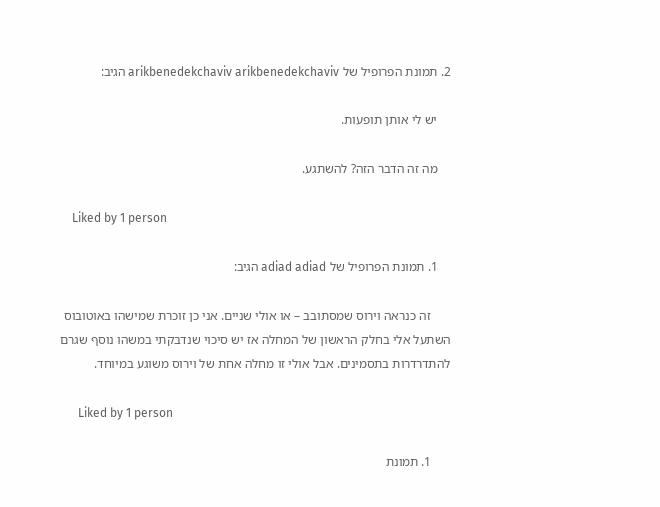2. תמונת הפרופיל של arikbenedekchaviv arikbenedekchaviv הגיב:

    יש לי אותן תופעות.

    מה זה הדבר הזה? להשתגע.

    Liked by 1 person

    1. תמונת הפרופיל של adiad adiad הגיב:

      זה כנראה וירוס שמסתובב – או אולי שניים. אני כן זוכרת שמישהו באוטובוס השתעל אלי בחלק הראשון של המחלה אז יש סיכוי שנדבקתי במשהו נוסף שגרם להתדרדרות בתסמינים. אבל אולי זו מחלה אחת של וירוס משוגע במיוחד.

      Liked by 1 person

      1. תמונת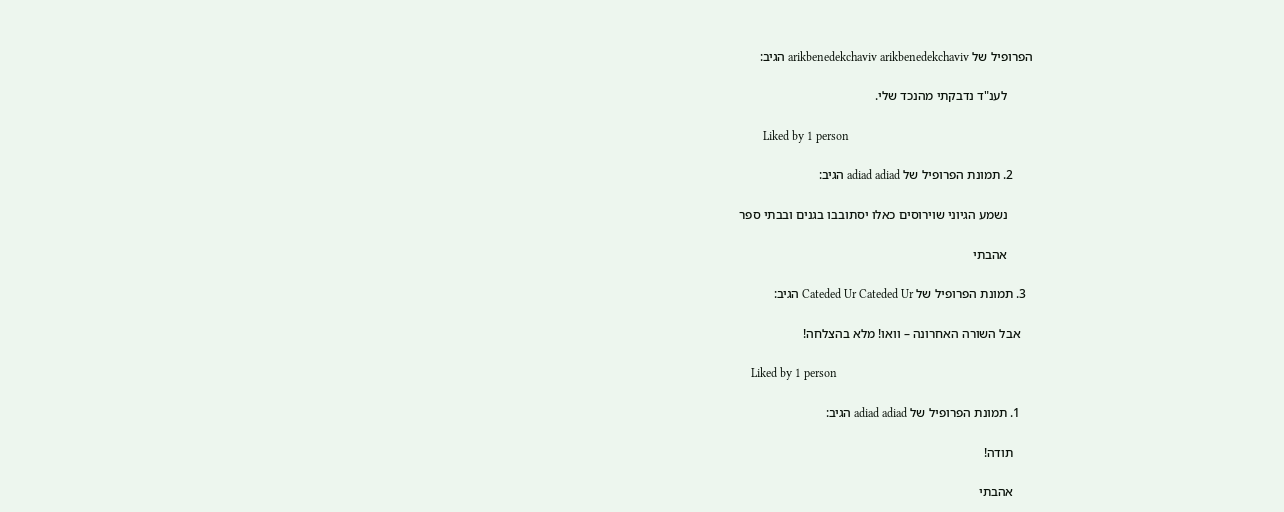הפרופיל של arikbenedekchaviv arikbenedekchaviv הגיב:

        לענ"ד נדבקתי מהנכד שלי.

        Liked by 1 person

      2. תמונת הפרופיל של adiad adiad הגיב:

        נשמע הגיוני שוירוסים כאלו יסתובבו בגנים ובבתי ספר

        אהבתי

  3. תמונת הפרופיל של Cateded Ur Cateded Ur הגיב:

    אבל השורה האחרונה – וואו! מלא בהצלחה!

    Liked by 1 person

    1. תמונת הפרופיל של adiad adiad הגיב:

      תודה!

      אהבתי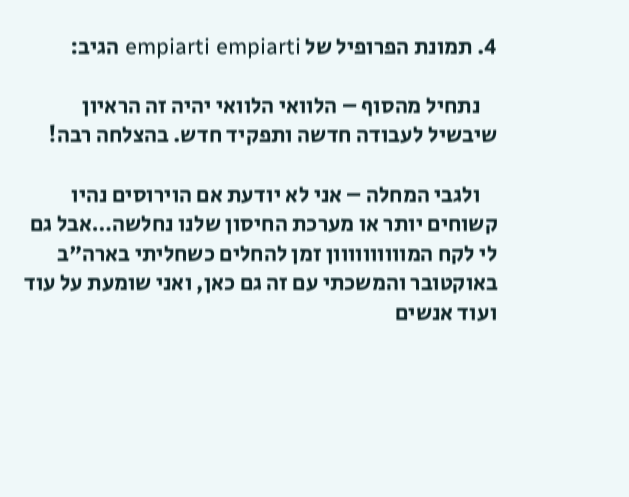4. תמונת הפרופיל של empiarti empiarti הגיב:

    נתחיל מהסוף – הלוואי הלוואי יהיה זה הראיון שיבשיל לעבודה חדשה ותפקיד חדש. בהצלחה רבה!

    ולגבי המחלה – אני לא יודעת אם הוירוסים נהיו קשוחים יותר או מערכת החיסון שלנו נחלשה…אבל גם לי לקח המוווווווווון זמן להחלים כשחליתי בארה"ב באוקטובר והמשכתי עם זה גם כאן, ואני שומעת על עוד ועוד אנשים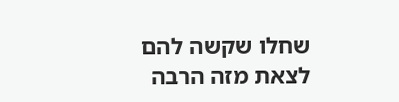שחלו שקשה להם לצאת מזה הרבה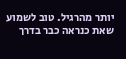יותר מהרגיל. טוב לשמוע שאת כנראה כבר בדרך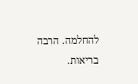להחלמה. הרבה בריאות.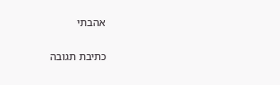אהבתי

כתיבת תגובה